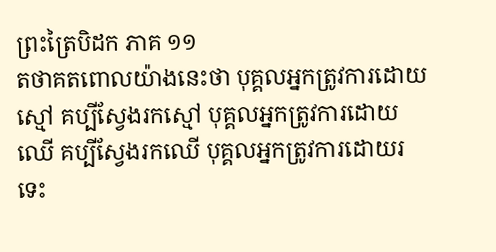ព្រះត្រៃបិដក ភាគ ១១
តថាគតពោលយ៉ាងនេះថា បុគ្គលអ្នកត្រូវការដោយស្មៅ គប្បីស្វែងរកស្មៅ បុគ្គលអ្នកត្រូវការដោយឈើ គប្បីស្វែងរកឈើ បុគ្គលអ្នកត្រូវការដោយរទេះ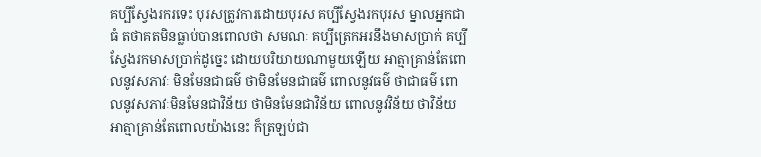គប្បីស្វែងរករទេះ បុរសត្រូវការដោយបុរស គប្បីស្វែងរកបុរស ម្នាលអ្នកជាធំ តថាគតមិនធ្លាប់បានពោលថា សមណៈ គប្បីត្រេកអរនឹងមាសប្រាក់ គប្បីស្វែងរកមាសប្រាក់ដូច្នេះ ដោយបរិយាយណាមួយឡើយ អាត្មាគ្រាន់តែពោលនូវសភាវៈ មិនមែនជាធម៌ ថាមិនមែនជាធម៌ ពោលនូវធម៌ ថាជាធម៌ ពោលនូវសភាវៈមិនមែនជាវិន័យ ថាមិនមែនជាវិន័យ ពោលនូវវិន័យ ថាវិន័យ អាត្មាគ្រាន់តែពោលយ៉ាងនេះ ក៏ត្រឡប់ជា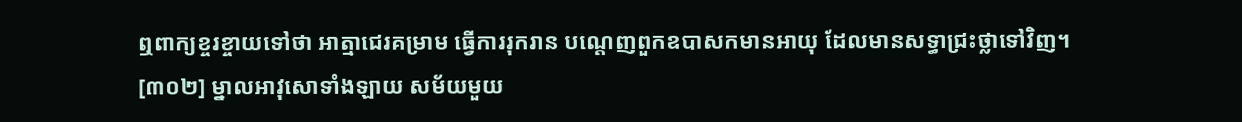ឮពាក្យខ្ចរខ្ចាយទៅថា អាត្មាជេរគម្រាម ធ្វើការរុករាន បណ្តេញពួកឧបាសកមានអាយុ ដែលមានសទ្ធាជ្រះថ្លាទៅវិញ។
[៣០២] ម្នាលអាវុសោទាំងឡាយ សម័យមួយ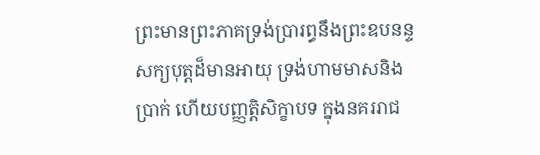ព្រះមានព្រះភាគទ្រង់ប្រារព្ធនឹងព្រះឧបនន្ទសក្យបុត្តដ៏មានអាយុ ទ្រង់ហាមមាសនិងប្រាក់ ហើយបញ្ញត្តិសិក្ខាបទ ក្នុងនគររាជ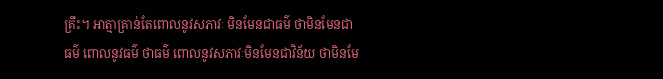គ្រឹះ។ អាត្មាគ្រាន់តែពោលនូវសភាវៈ មិនមែនជាធម៌ ថាមិនមែនជាធម៌ ពោលនូវធម៌ ថាធម៌ ពោលនូវសភាវៈមិនមែនជាវិន័យ ថាមិនមែ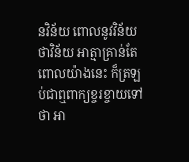នវិន័យ ពោលនូវវិន័យ ថាវិន័យ អាត្មាគ្រាន់តែពោលយ៉ាងនេះ ក៏ត្រឡប់ជាឮពាក្យខ្ចរខ្ចាយទៅថា អា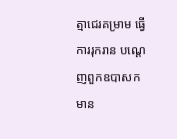ត្មាជេរគម្រាម ធ្វើការរុករាន បណ្តេញពួកឧបាសកមាន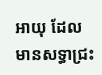អាយុ ដែលមានសទ្ធាជ្រះ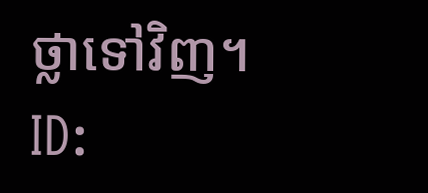ថ្លាទៅវិញ។
ID: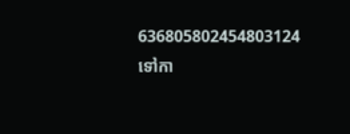636805802454803124
ទៅកា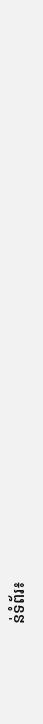ន់ទំព័រ៖